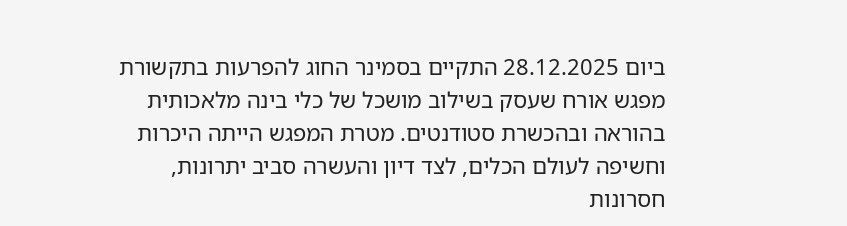ביום 28.12.2025 התקיים בסמינר החוג להפרעות בתקשורת מפגש אורח שעסק בשילוב מושכל של כלי בינה מלאכותית בהוראה ובהכשרת סטודנטים. מטרת המפגש הייתה היכרות וחשיפה לעולם הכלים, לצד דיון והעשרה סביב יתרונות, חסרונות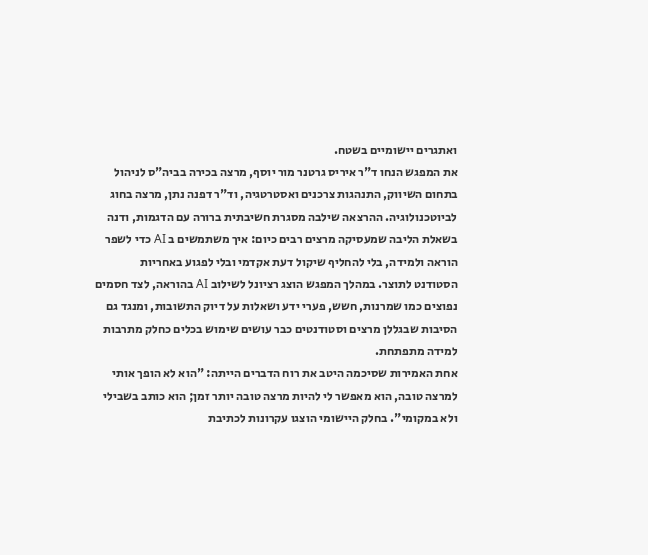ואתגרים יישומיים בשטח.
את המפגש הנחו ד"ר איריס גרטנר מור יוסף, מרצה בכירה בביה"ס לניהול בתחום השיווק, התנהגות צרכנים ואסטרטגיה, וד"ר דפנה נתן, מרצה בחוג לביוטכנולוגיה. ההרצאה שילבה מסגרת חשיבתית ברורה עם הדגמות, ודנה בשאלת הליבה שמעסיקה מרצים רבים כיום: איך משתמשים ב AI כדי לשפר הוראה ולמידה, בלי להחליף שיקול דעת אקדמי ובלי לפגוע באחריות הסטודנט לתוצר. במהלך המפגש הוצג רציונל לשילוב AI בהוראה, לצד חסמים נפוצים כמו שמרנות, חשש, פערי ידע ושאלות על דיוק התשובות, ומנגד גם הסיבות שבגללן מרצים וסטודנטים כבר עושים שימוש בכלים כחלק מתרבות למידה מתפתחת.
אחת האמירות שסיכמה היטב את רוח הדברים הייתה: "הוא לא הופך אותי למרצה טובה, הוא מאפשר לי להיות מרצה טובה יותר זמן; הוא כותב בשבילי ולא במקומי". בחלק היישומי הוצגו עקרונות לכתיבת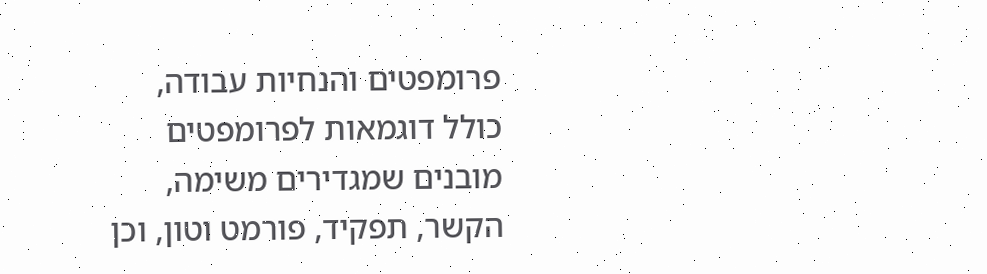פרומפטים והנחיות עבודה, כולל דוגמאות לפרומפטים מובנים שמגדירים משימה, הקשר, תפקיד, פורמט וטון, וכן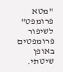"מטא פרומפט" לשיפור פרומפטים באופן שיטתי.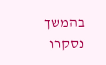בהמשך נסקרו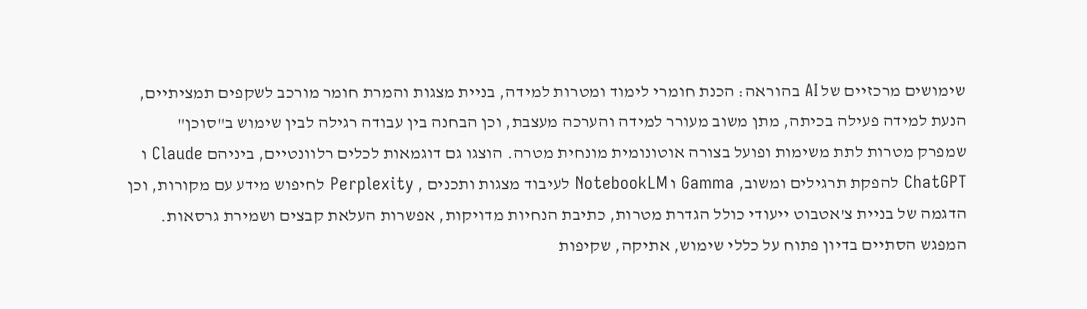שימושים מרכזיים של AI בהוראה: הכנת חומרי לימוד ומטרות למידה, בניית מצגות והמרת חומר מורכב לשקפים תמציתיים, הנעת למידה פעילה בכיתה, מתן משוב מעורר למידה והערכה מעצבת, וכן הבחנה בין עבודה רגילה לבין שימוש ב"סוכן" שמפרק מטרות לתת משימות ופועל בצורה אוטונומית מונחית מטרה. הוצגו גם דוגמאות לכלים רלוונטיים, ביניהם Claude ו ChatGPT להפקת תרגילים ומשוב, Gamma ו NotebookLM לעיבוד מצגות ותכנים , Perplexity לחיפוש מידע עם מקורות, וכן הדגמה של בניית צ'אטבוט ייעודי כולל הגדרת מטרות, כתיבת הנחיות מדויקות, אפשרות העלאת קבצים ושמירת גרסאות.
המפגש הסתיים בדיון פתוח על כללי שימוש, אתיקה, שקיפות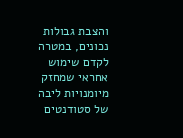והצבת גבולות נכונים, במטרה לקדם שימוש אחראי שמחזק מיומנויות ליבה של סטודנטים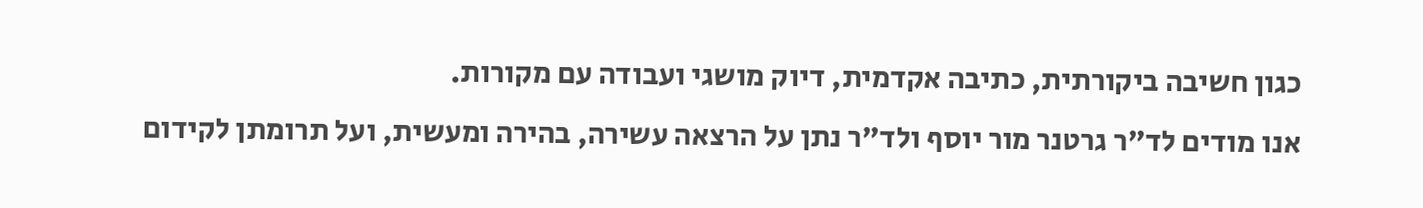כגון חשיבה ביקורתית, כתיבה אקדמית, דיוק מושגי ועבודה עם מקורות.
אנו מודים לד"ר גרטנר מור יוסף ולד"ר נתן על הרצאה עשירה, בהירה ומעשית, ועל תרומתן לקידום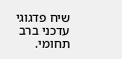שיח פדגוגי עדכני ברב תחומי.